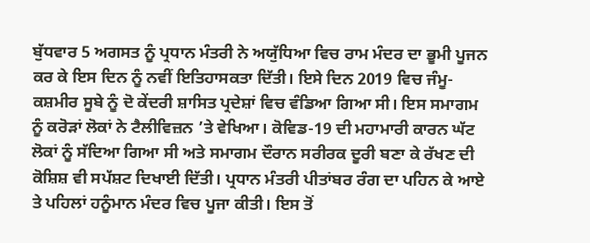ਬੁੱਧਵਾਰ 5 ਅਗਸਤ ਨੂੰ ਪ੍ਰਧਾਨ ਮੰਤਰੀ ਨੇ ਅਯੁੱਧਿਆ ਵਿਚ ਰਾਮ ਮੰਦਰ ਦਾ ਭੂਮੀ ਪੂਜਨ ਕਰ ਕੇ ਇਸ ਦਿਨ ਨੂੰ ਨਵੀਂ ਇਤਿਹਾਸਕਤਾ ਦਿੱਤੀ। ਇਸੇ ਦਿਨ 2019 ਵਿਚ ਜੰਮੂ-ਕਸ਼ਮੀਰ ਸੂਬੇ ਨੂੰ ਦੋ ਕੇਂਦਰੀ ਸ਼ਾਸਿਤ ਪ੍ਰਦੇਸ਼ਾਂ ਵਿਚ ਵੰਡਿਆ ਗਿਆ ਸੀ। ਇਸ ਸਮਾਗਮ ਨੂੰ ਕਰੋੜਾਂ ਲੋਕਾਂ ਨੇ ਟੈਲੀਵਿਜ਼ਨ ’ਤੇ ਵੇਖਿਆ। ਕੋਵਿਡ-19 ਦੀ ਮਹਾਮਾਰੀ ਕਾਰਨ ਘੱਟ ਲੋਕਾਂ ਨੂੰ ਸੱਦਿਆ ਗਿਆ ਸੀ ਅਤੇ ਸਮਾਗਮ ਦੌਰਾਨ ਸਰੀਰਕ ਦੂਰੀ ਬਣਾ ਕੇ ਰੱਖਣ ਦੀ ਕੋਸ਼ਿਸ਼ ਵੀ ਸਪੱਸ਼ਟ ਦਿਖਾਈ ਦਿੱਤੀ। ਪ੍ਰਧਾਨ ਮੰਤਰੀ ਪੀਤਾਂਬਰ ਰੰਗ ਦਾ ਪਹਿਨ ਕੇ ਆਏ ਤੇ ਪਹਿਲਾਂ ਹਨੂੰਮਾਨ ਮੰਦਰ ਵਿਚ ਪੂਜਾ ਕੀਤੀ। ਇਸ ਤੋਂ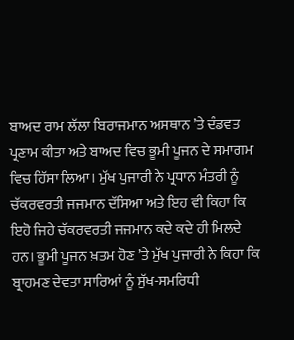ਬਾਅਦ ਰਾਮ ਲੱਲਾ ਬਿਰਾਜਮਾਨ ਅਸਥਾਨ ’ਤੇ ਦੰਡਵਤ ਪ੍ਰਣਾਮ ਕੀਤਾ ਅਤੇ ਬਾਅਦ ਵਿਚ ਭੂਮੀ ਪੂਜਨ ਦੇ ਸਮਾਗਮ ਵਿਚ ਹਿੱਸਾ ਲਿਆ। ਮੁੱਖ ਪੁਜਾਰੀ ਨੇ ਪ੍ਰਧਾਨ ਮੰਤਰੀ ਨੂੰ ਚੱਕਰਵਰਤੀ ਜਜਮਾਨ ਦੱਸਿਆ ਅਤੇ ਇਹ ਵੀ ਕਿਹਾ ਕਿ ਇਹੋ ਜਿਹੇ ਚੱਕਰਵਰਤੀ ਜਜਮਾਨ ਕਦੇ ਕਦੇ ਹੀ ਮਿਲਦੇ ਹਨ। ਭੂਮੀ ਪੂਜਨ ਖ਼ਤਮ ਹੋਣ ’ਤੇ ਮੁੱਖ ਪੁਜਾਰੀ ਨੇ ਕਿਹਾ ਕਿ ਬ੍ਰਾਹਮਣ ਦੇਵਤਾ ਸਾਰਿਆਂ ਨੂੰ ਸੁੱਖ-ਸਮਰਿਧੀ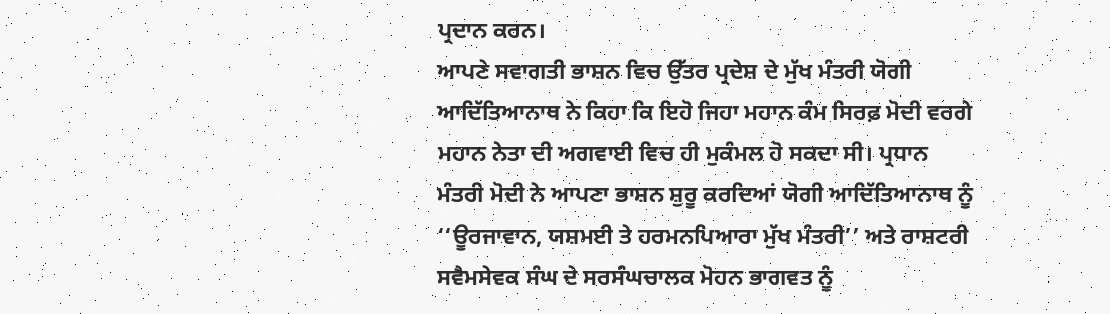ਪ੍ਰਦਾਨ ਕਰਨ।
ਆਪਣੇ ਸਵਾਗਤੀ ਭਾਸ਼ਨ ਵਿਚ ਉੱਤਰ ਪ੍ਰਦੇਸ਼ ਦੇ ਮੁੱਖ ਮੰਤਰੀ ਯੋਗੀ ਆਦਿੱਤਿਆਨਾਥ ਨੇ ਕਿਹਾ ਕਿ ਇਹੋ ਜਿਹਾ ਮਹਾਨ ਕੰਮ ਸਿਰਫ਼ ਮੋਦੀ ਵਰਗੇ ਮਹਾਨ ਨੇਤਾ ਦੀ ਅਗਵਾਈ ਵਿਚ ਹੀ ਮੁਕੰਮਲ ਹੋ ਸਕਦਾ ਸੀ। ਪ੍ਰਧਾਨ ਮੰਤਰੀ ਮੋਦੀ ਨੇ ਆਪਣਾ ਭਾਸ਼ਨ ਸ਼ੁਰੂ ਕਰਦਿਆਂ ਯੋਗੀ ਆਦਿੱਤਿਆਨਾਥ ਨੂੰ ‘‘ਊਰਜਾਵਾਨ, ਯਸ਼ਮਈ ਤੇ ਹਰਮਨਪਿਆਰਾ ਮੁੱਖ ਮੰਤਰੀ’’ ਅਤੇ ਰਾਸ਼ਟਰੀ ਸਵੈਮਸੇਵਕ ਸੰਘ ਦੇ ਸਰਸੰਘਚਾਲਕ ਮੋਹਨ ਭਾਗਵਤ ਨੂੰ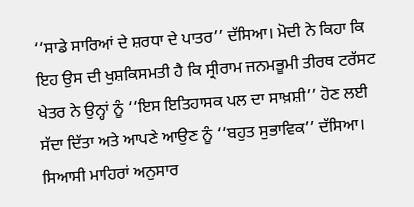‘‘ਸਾਡੇ ਸਾਰਿਆਂ ਦੇ ਸ਼ਰਧਾ ਦੇ ਪਾਤਰ’’ ਦੱਸਿਆ। ਮੋਦੀ ਨੇ ਕਿਹਾ ਕਿ ਇਹ ਉਸ ਦੀ ਖੁਸ਼ਕਿਸਮਤੀ ਹੈ ਕਿ ਸ੍ਰੀਰਾਮ ਜਨਮਭੂਮੀ ਤੀਰਥ ਟਰੱਸਟ ਖੇਤਰ ਨੇ ਉਨ੍ਹਾਂ ਨੂੰ ‘‘ਇਸ ਇਤਿਹਾਸਕ ਪਲ ਦਾ ਸਾਖ਼ਸ਼ੀ’’ ਹੋਣ ਲਈ ਸੱਦਾ ਦਿੱਤਾ ਅਤੇ ਆਪਣੇ ਆਉਣ ਨੂੰ ‘‘ਬਹੁਤ ਸੁਭਾਵਿਕ’’ ਦੱਸਿਆ। ਸਿਆਸੀ ਮਾਹਿਰਾਂ ਅਨੁਸਾਰ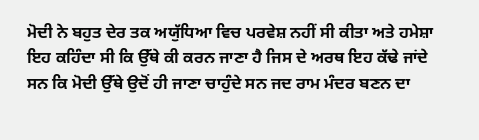ਮੋਦੀ ਨੇ ਬਹੁਤ ਦੇਰ ਤਕ ਅਯੁੱਧਿਆ ਵਿਚ ਪਰਵੇਸ਼ ਨਹੀਂ ਸੀ ਕੀਤਾ ਅਤੇ ਹਮੇਸ਼ਾ ਇਹ ਕਹਿੰਦਾ ਸੀ ਕਿ ਉੱਥੇ ਕੀ ਕਰਨ ਜਾਣਾ ਹੈ ਜਿਸ ਦੇ ਅਰਥ ਇਹ ਕੱਢੇ ਜਾਂਦੇ ਸਨ ਕਿ ਮੋਦੀ ਉੱਥੇ ਉਦੋਂ ਹੀ ਜਾਣਾ ਚਾਹੁੰਦੇ ਸਨ ਜਦ ਰਾਮ ਮੰਦਰ ਬਣਨ ਦਾ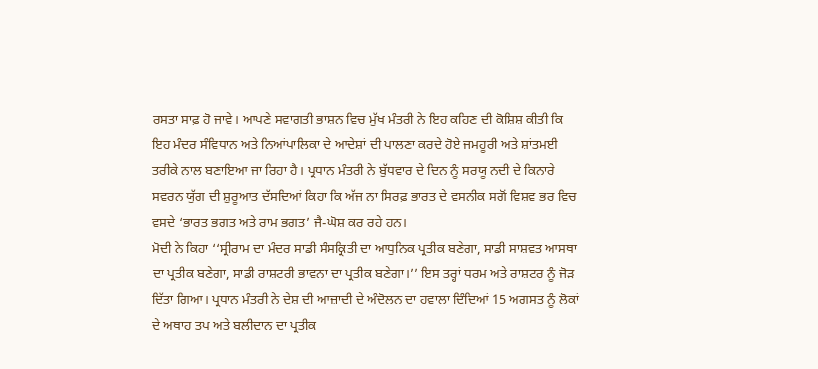ਰਸਤਾ ਸਾਫ਼ ਹੋ ਜਾਵੇ। ਆਪਣੇ ਸਵਾਗਤੀ ਭਾਸ਼ਨ ਵਿਚ ਮੁੱਖ ਮੰਤਰੀ ਨੇ ਇਹ ਕਹਿਣ ਦੀ ਕੋਸ਼ਿਸ਼ ਕੀਤੀ ਕਿ ਇਹ ਮੰਦਰ ਸੰਵਿਧਾਨ ਅਤੇ ਨਿਆਂਪਾਲਿਕਾ ਦੇ ਆਦੇਸ਼ਾਂ ਦੀ ਪਾਲਣਾ ਕਰਦੇ ਹੋਏ ਜਮਹੂਰੀ ਅਤੇ ਸ਼ਾਂਤਮਈ ਤਰੀਕੇ ਨਾਲ ਬਣਾਇਆ ਜਾ ਰਿਹਾ ਹੈ। ਪ੍ਰਧਾਨ ਮੰਤਰੀ ਨੇ ਬੁੱਧਵਾਰ ਦੇ ਦਿਨ ਨੂੰ ਸਰਯੂ ਨਦੀ ਦੇ ਕਿਨਾਰੇ ਸਵਰਨ ਯੁੱਗ ਦੀ ਸ਼ੁਰੂਆਤ ਦੱਸਦਿਆਂ ਕਿਹਾ ਕਿ ਅੱਜ ਨਾ ਸਿਰਫ਼ ਭਾਰਤ ਦੇ ਵਸਨੀਕ ਸਗੋਂ ਵਿਸ਼ਵ ਭਰ ਵਿਚ ਵਸਦੇ ‘ਭਾਰਤ ਭਗਤ ਅਤੇ ਰਾਮ ਭਗਤ’ ਜੈ-ਘੋਸ਼ ਕਰ ਰਹੇ ਹਨ।
ਮੋਦੀ ਨੇ ਕਿਹਾ ‘‘ਸ੍ਰੀਰਾਮ ਦਾ ਮੰਦਰ ਸਾਡੀ ਸੰਸਕ੍ਰਿਤੀ ਦਾ ਆਧੁਨਿਕ ਪ੍ਰਤੀਕ ਬਣੇਗਾ, ਸਾਡੀ ਸਾਸ਼ਵਤ ਆਸਥਾ ਦਾ ਪ੍ਰਤੀਕ ਬਣੇਗਾ, ਸਾਡੀ ਰਾਸ਼ਟਰੀ ਭਾਵਨਾ ਦਾ ਪ੍ਰਤੀਕ ਬਣੇਗਾ।’’ ਇਸ ਤਰ੍ਹਾਂ ਧਰਮ ਅਤੇ ਰਾਸ਼ਟਰ ਨੂੰ ਜੋੜ ਦਿੱਤਾ ਗਿਆ। ਪ੍ਰਧਾਨ ਮੰਤਰੀ ਨੇ ਦੇਸ਼ ਦੀ ਆਜ਼ਾਦੀ ਦੇ ਅੰਦੋਲਨ ਦਾ ਹਵਾਲਾ ਦਿੰਦਿਆਂ 15 ਅਗਸਤ ਨੂੰ ਲੋਕਾਂ ਦੇ ਅਥਾਹ ਤਪ ਅਤੇ ਬਲੀਦਾਨ ਦਾ ਪ੍ਰਤੀਕ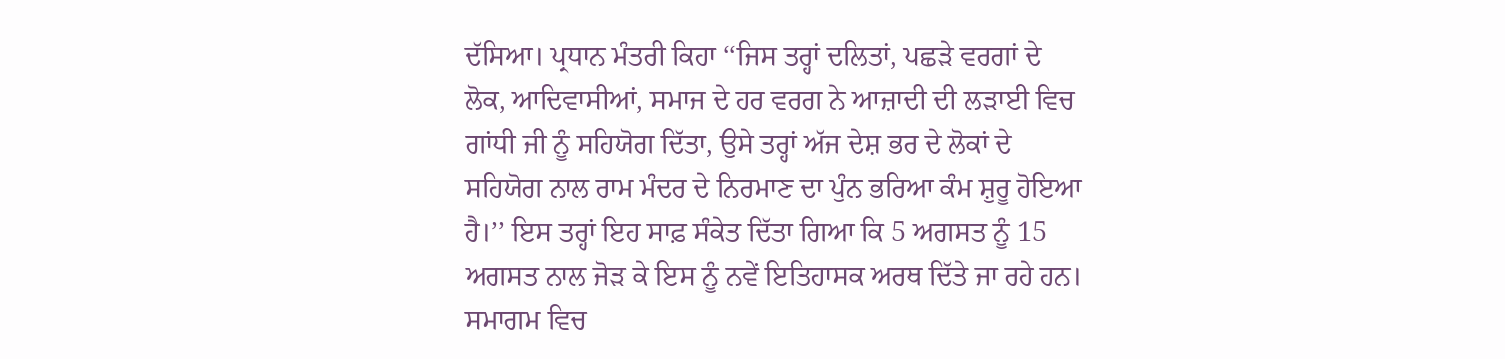ਦੱਸਿਆ। ਪ੍ਰਧਾਨ ਮੰਤਰੀ ਕਿਹਾ ‘‘ਜਿਸ ਤਰ੍ਹਾਂ ਦਲਿਤਾਂ, ਪਛੜੇ ਵਰਗਾਂ ਦੇ ਲੋਕ, ਆਦਿਵਾਸੀਆਂ, ਸਮਾਜ ਦੇ ਹਰ ਵਰਗ ਨੇ ਆਜ਼ਾਦੀ ਦੀ ਲੜਾਈ ਵਿਚ ਗਾਂਧੀ ਜੀ ਨੂੰ ਸਹਿਯੋਗ ਦਿੱਤਾ, ਉਸੇ ਤਰ੍ਹਾਂ ਅੱਜ ਦੇਸ਼ ਭਰ ਦੇ ਲੋਕਾਂ ਦੇ ਸਹਿਯੋਗ ਨਾਲ ਰਾਮ ਮੰਦਰ ਦੇ ਨਿਰਮਾਣ ਦਾ ਪੁੰਨ ਭਰਿਆ ਕੰਮ ਸ਼ੁਰੂ ਹੋਇਆ ਹੈ।’’ ਇਸ ਤਰ੍ਹਾਂ ਇਹ ਸਾਫ਼ ਸੰਕੇਤ ਦਿੱਤਾ ਗਿਆ ਕਿ 5 ਅਗਸਤ ਨੂੰ 15 ਅਗਸਤ ਨਾਲ ਜੋੜ ਕੇ ਇਸ ਨੂੰ ਨਵੇਂ ਇਤਿਹਾਸਕ ਅਰਥ ਦਿੱਤੇ ਜਾ ਰਹੇ ਹਨ। ਸਮਾਗਮ ਵਿਚ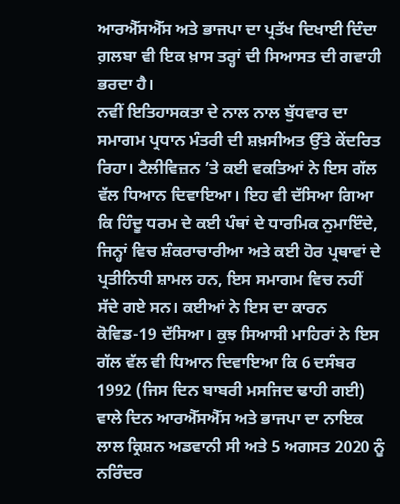ਆਰਐੱਸਐੱਸ ਅਤੇ ਭਾਜਪਾ ਦਾ ਪ੍ਰਤੱਖ ਦਿਖਾਈ ਦਿੰਦਾ ਗ਼ਲਬਾ ਵੀ ਇਕ ਖ਼ਾਸ ਤਰ੍ਹਾਂ ਦੀ ਸਿਆਸਤ ਦੀ ਗਵਾਹੀ ਭਰਦਾ ਹੈ।
ਨਵੀਂ ਇਤਿਹਾਸਕਤਾ ਦੇ ਨਾਲ ਨਾਲ ਬੁੱਧਵਾਰ ਦਾ ਸਮਾਗਮ ਪ੍ਰਧਾਨ ਮੰਤਰੀ ਦੀ ਸ਼ਖ਼ਸੀਅਤ ਉੱਤੇ ਕੇਂਦਰਿਤ ਰਿਹਾ। ਟੈਲੀਵਿਜ਼ਨ ’ਤੇ ਕਈ ਵਕਤਿਆਂ ਨੇ ਇਸ ਗੱਲ ਵੱਲ ਧਿਆਨ ਦਿਵਾਇਆ। ਇਹ ਵੀ ਦੱਸਿਆ ਗਿਆ ਕਿ ਹਿੰਦੂ ਧਰਮ ਦੇ ਕਈ ਪੰਥਾਂ ਦੇ ਧਾਰਮਿਕ ਨੁਮਾਇੰਦੇ, ਜਿਨ੍ਹਾਂ ਵਿਚ ਸ਼ੰਕਰਾਚਾਰੀਆ ਅਤੇ ਕਈ ਹੋਰ ਪ੍ਰਥਾਵਾਂ ਦੇ ਪ੍ਰਤੀਨਿਧੀ ਸ਼ਾਮਲ ਹਨ, ਇਸ ਸਮਾਗਮ ਵਿਚ ਨਹੀਂ ਸੱਦੇ ਗਏ ਸਨ। ਕਈਆਂ ਨੇ ਇਸ ਦਾ ਕਾਰਨ ਕੋਵਿਡ-19 ਦੱਸਿਆ। ਕੁਝ ਸਿਆਸੀ ਮਾਹਿਰਾਂ ਨੇ ਇਸ ਗੱਲ ਵੱਲ ਵੀ ਧਿਆਨ ਦਿਵਾਇਆ ਕਿ 6 ਦਸੰਬਰ 1992 (ਜਿਸ ਦਿਨ ਬਾਬਰੀ ਮਸਜਿਦ ਢਾਹੀ ਗਈ) ਵਾਲੇ ਦਿਨ ਆਰਐੱਸਐੱਸ ਅਤੇ ਭਾਜਪਾ ਦਾ ਨਾਇਕ ਲਾਲ ਕ੍ਰਿਸ਼ਨ ਅਡਵਾਨੀ ਸੀ ਅਤੇ 5 ਅਗਸਤ 2020 ਨੂੰ ਨਰਿੰਦਰ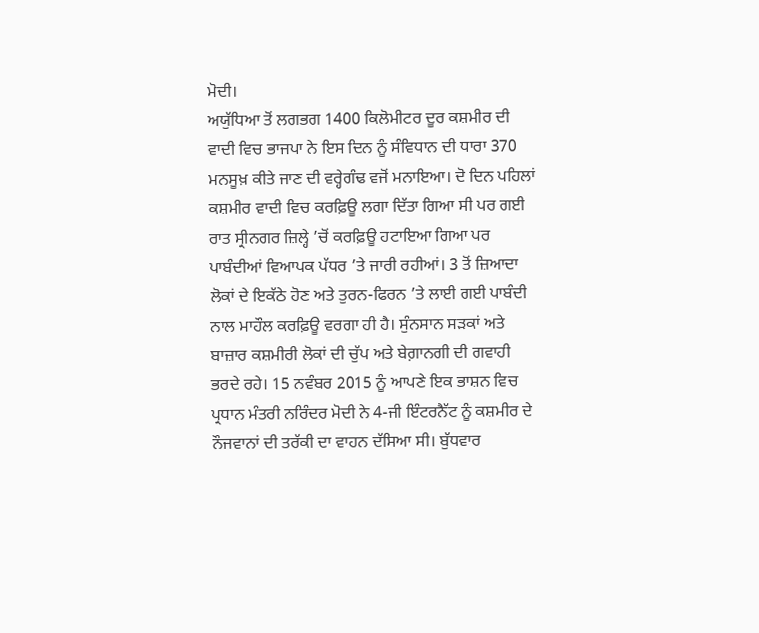ਮੋਦੀ।
ਅਯੁੱਧਿਆ ਤੋਂ ਲਗਭਗ 1400 ਕਿਲੋਮੀਟਰ ਦੂਰ ਕਸ਼ਮੀਰ ਦੀ ਵਾਦੀ ਵਿਚ ਭਾਜਪਾ ਨੇ ਇਸ ਦਿਨ ਨੂੰ ਸੰਵਿਧਾਨ ਦੀ ਧਾਰਾ 370 ਮਨਸੂਖ਼ ਕੀਤੇ ਜਾਣ ਦੀ ਵਰ੍ਹੇਗੰਢ ਵਜੋਂ ਮਨਾਇਆ। ਦੋ ਦਿਨ ਪਹਿਲਾਂ ਕਸ਼ਮੀਰ ਵਾਦੀ ਵਿਚ ਕਰਫ਼ਿਊ ਲਗਾ ਦਿੱਤਾ ਗਿਆ ਸੀ ਪਰ ਗਈ ਰਾਤ ਸ੍ਰੀਨਗਰ ਜ਼ਿਲ੍ਹੇ ’ਚੋਂ ਕਰਫ਼ਿਊ ਹਟਾਇਆ ਗਿਆ ਪਰ ਪਾਬੰਦੀਆਂ ਵਿਆਪਕ ਪੱਧਰ ’ਤੇ ਜਾਰੀ ਰਹੀਆਂ। 3 ਤੋਂ ਜ਼ਿਆਦਾ ਲੋਕਾਂ ਦੇ ਇਕੱਠੇ ਹੋਣ ਅਤੇ ਤੁਰਨ-ਫਿਰਨ ’ਤੇ ਲਾਈ ਗਈ ਪਾਬੰਦੀ ਨਾਲ ਮਾਹੌਲ ਕਰਫ਼ਿਊ ਵਰਗਾ ਹੀ ਹੈ। ਸੁੰਨਸਾਨ ਸੜਕਾਂ ਅਤੇ ਬਾਜ਼ਾਰ ਕਸ਼ਮੀਰੀ ਲੋਕਾਂ ਦੀ ਚੁੱਪ ਅਤੇ ਬੇਗ਼ਾਨਗੀ ਦੀ ਗਵਾਹੀ ਭਰਦੇ ਰਹੇ। 15 ਨਵੰਬਰ 2015 ਨੂੰ ਆਪਣੇ ਇਕ ਭਾਸ਼ਨ ਵਿਚ ਪ੍ਰਧਾਨ ਮੰਤਰੀ ਨਰਿੰਦਰ ਮੋਦੀ ਨੇ 4-ਜੀ ਇੰਟਰਨੈੱਟ ਨੂੰ ਕਸ਼ਮੀਰ ਦੇ ਨੌਜਵਾਨਾਂ ਦੀ ਤਰੱਕੀ ਦਾ ਵਾਹਨ ਦੱਸਿਆ ਸੀ। ਬੁੱਧਵਾਰ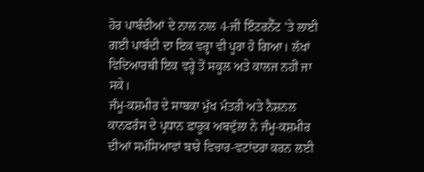ਹੋਰ ਪਾਬੰਦੀਆਂ ਦੇ ਨਾਲ ਨਾਲ 4-ਜੀ ਇੰਟਰਨੈੱਟ ’ਤੇ ਲਾਈ ਗਈ ਪਾਬੰਦੀ ਦਾ ਇਕ ਵਰ੍ਹਾ ਵੀ ਪੂਰਾ ਹੋ ਗਿਆ। ਲੱਖਾਂ ਵਿਦਿਆਰਥੀ ਇਕ ਵਰ੍ਹੇ ਤੋਂ ਸਕੂਲ ਅਤੇ ਕਾਲਜ ਨਹੀਂ ਜਾ ਸਕੇ।
ਜੰਮੂ-ਕਸ਼ਮੀਰ ਦੇ ਸਾਬਕਾ ਮੁੱਖ ਮੰਤਰੀ ਅਤੇ ਨੈਸ਼ਨਲ ਕਾਨਫਰੰਸ ਦੇ ਪ੍ਰਧਾਨ ਫ਼ਾਰੂਕ ਅਬਦੁੱਲਾ ਨੇ ਜੰਮੂ-ਕਸ਼ਮੀਰ ਦੀਆਂ ਸਮੱਸਿਆਵਾਂ ਬਾਰੇ ਵਿਚਾਰ-ਵਟਾਂਦਰਾ ਕਰਨ ਲਈ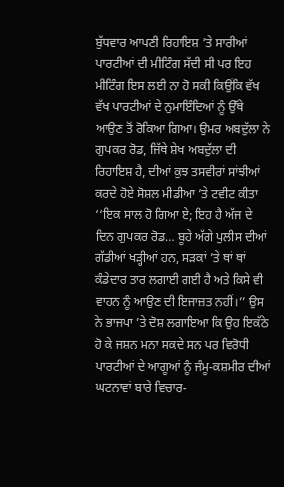ਬੁੱਧਵਾਰ ਆਪਣੀ ਰਿਹਾਇਸ਼ ’ਤੇ ਸਾਰੀਆਂ ਪਾਰਟੀਆਂ ਦੀ ਮੀਟਿੰਗ ਸੱਦੀ ਸੀ ਪਰ ਇਹ ਮੀਟਿੰਗ ਇਸ ਲਈ ਨਾ ਹੋ ਸਕੀ ਕਿਉਂਕਿ ਵੱਖ ਵੱਖ ਪਾਰਟੀਆਂ ਦੇ ਨੁਮਾਇੰਦਿਆਂ ਨੂੰ ਉੱਥੇ ਆਉਣ ਤੋਂ ਰੋਕਿਆ ਗਿਆ। ਉਮਰ ਅਬਦੁੱਲਾ ਨੇ ਗੁਪਕਰ ਰੋਡ, ਜਿੱਥੇ ਸ਼ੇਖ ਅਬਦੁੱਲਾ ਦੀ ਰਿਹਾਇਸ਼ ਹੈ, ਦੀਆਂ ਕੁਝ ਤਸਵੀਰਾਂ ਸਾਂਝੀਆਂ ਕਰਦੇ ਹੋਏ ਸੋਸ਼ਲ ਮੀਡੀਆ ’ਤੇ ਟਵੀਟ ਕੀਤਾ ‘‘ਇਕ ਸਾਲ ਹੋ ਗਿਆ ਏ; ਇਹ ਹੈ ਅੱਜ ਦੇ ਦਿਨ ਗੁਪਕਰ ਰੋਡ… ਬੂਹੇ ਅੱਗੇ ਪੁਲੀਸ ਦੀਆਂ ਗੱਡੀਆਂ ਖੜ੍ਹੀਆਂ ਹਨ, ਸੜਕਾਂ ’ਤੇ ਥਾਂ ਥਾਂ ਕੰਡੇਦਾਰ ਤਾਰ ਲਗਾਈ ਗਈ ਹੈ ਅਤੇ ਕਿਸੇ ਵੀ ਵਾਹਨ ਨੂੰ ਆਉਣ ਦੀ ਇਜਾਜ਼ਤ ਨਹੀਂ।’’ ਉਸ ਨੇ ਭਾਜਪਾ ’ਤੇ ਦੋਸ਼ ਲਗਾਇਆ ਕਿ ਉਹ ਇਕੱਠੇ ਹੋ ਕੇ ਜਸ਼ਨ ਮਨਾ ਸਕਦੇ ਸਨ ਪਰ ਵਿਰੋਧੀ ਪਾਰਟੀਆਂ ਦੇ ਆਗੂਆਂ ਨੂੰ ਜੰਮੂ-ਕਸ਼ਮੀਰ ਦੀਆਂ ਘਟਨਾਵਾਂ ਬਾਰੇ ਵਿਚਾਰ-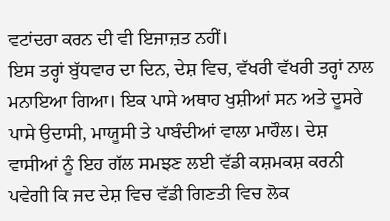ਵਟਾਂਦਰਾ ਕਰਨ ਦੀ ਵੀ ਇਜਾਜ਼ਤ ਨਹੀਂ।
ਇਸ ਤਰ੍ਹਾਂ ਬੁੱਧਵਾਰ ਦਾ ਦਿਨ, ਦੇਸ਼ ਵਿਚ, ਵੱਖਰੀ ਵੱਖਰੀ ਤਰ੍ਹਾਂ ਨਾਲ ਮਨਾਇਆ ਗਿਆ। ਇਕ ਪਾਸੇ ਅਥਾਹ ਖੁਸ਼ੀਆਂ ਸਨ ਅਤੇ ਦੂਸਰੇ ਪਾਸੇ ਉਦਾਸੀ, ਮਾਯੂਸੀ ਤੇ ਪਾਬੰਦੀਆਂ ਵਾਲਾ ਮਾਹੌਲ। ਦੇਸ਼ ਵਾਸੀਆਂ ਨੂੰ ਇਹ ਗੱਲ ਸਮਝਣ ਲਈ ਵੱਡੀ ਕਸ਼ਮਕਸ਼ ਕਰਨੀ ਪਵੇਗੀ ਕਿ ਜਦ ਦੇਸ਼ ਵਿਚ ਵੱਡੀ ਗਿਣਤੀ ਵਿਚ ਲੋਕ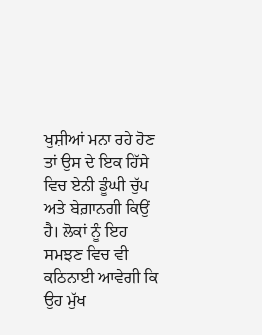ਖੁਸ਼ੀਆਂ ਮਨਾ ਰਹੇ ਹੋਣ ਤਾਂ ਉਸ ਦੇ ਇਕ ਹਿੱਸੇ ਵਿਚ ਏਨੀ ਡੂੰਘੀ ਚੁੱਪ ਅਤੇ ਬੇਗ਼ਾਨਗੀ ਕਿਉਂ ਹੈ। ਲੋਕਾਂ ਨੂੰ ਇਹ ਸਮਝਣ ਵਿਚ ਵੀ ਕਠਿਨਾਈ ਆਵੇਗੀ ਕਿ ਉਹ ਮੁੱਖ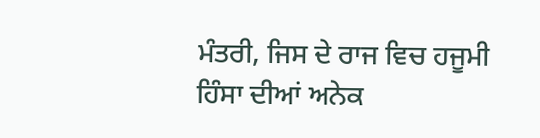ਮੰਤਰੀ, ਜਿਸ ਦੇ ਰਾਜ ਵਿਚ ਹਜੂਮੀ ਹਿੰਸਾ ਦੀਆਂ ਅਨੇਕ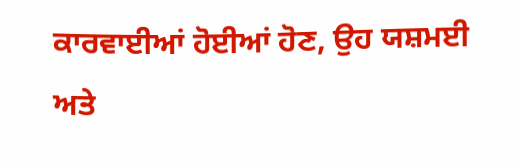ਕਾਰਵਾਈਆਂ ਹੋਈਆਂ ਹੋਣ, ਉਹ ਯਸ਼ਮਈ ਅਤੇ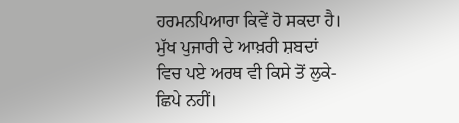ਹਰਮਨਪਿਆਰਾ ਕਿਵੇਂ ਹੋ ਸਕਦਾ ਹੈ। ਮੁੱਖ ਪੁਜਾਰੀ ਦੇ ਆਖ਼ਰੀ ਸ਼ਬਦਾਂ ਵਿਚ ਪਏ ਅਰਥ ਵੀ ਕਿਸੇ ਤੋਂ ਲੁਕੇ-ਛਿਪੇ ਨਹੀਂ।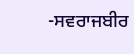-ਸਵਰਾਜਬੀਰ